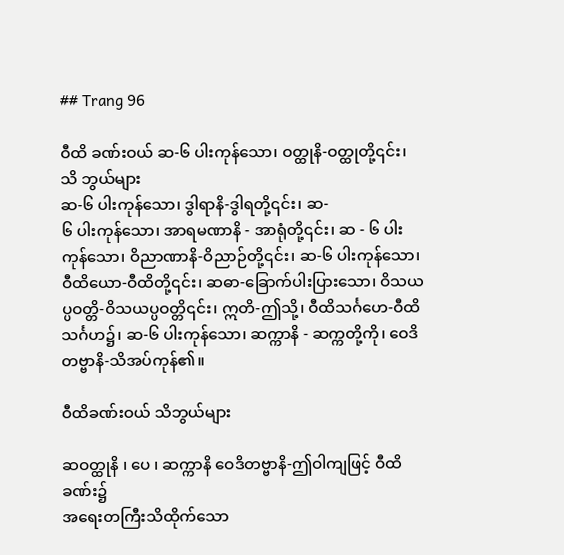## Trang 96

ဝီထိ ခဏ်းဝယ် ဆ-၆ ပါးကုန်သော၊ ဝတ္ထုနိ-ဝတ္ထုတို့၎င်း၊
သိ ဘွယ်များ
ဆ-၆ ပါးကုန်သော၊ ဒွါရာနိ-ဒွါရတို့၎င်း၊ ဆ-
၆ ပါးကုန်သော၊ အာရမဏာနိ - အာရုံတို့၎င်း၊ ဆ - ၆ ပါး
ကုန်သော၊ ဝိညာဏာနိ-ဝိညာဉ်တို့၎င်း၊ ဆ-၆ ပါးကုန်သော၊
ဝီထိယော-ဝီထိတို့၎င်း၊ ဆဓာ-ခြောက်ပါးပြားသော၊ ဝိသယ
ပ္ပဝတ္တိ-ဝိသယပ္ပဝတ္တိ၎င်း၊ ဣတိ-ဤသို့၊ ဝီထိသင်္ဂဟေ-ဝီထိ
သင်္ဂဟ၌၊ ဆ-၆ ပါးကုန်သော၊ ဆက္ကာနိ - ဆက္ကတို့ကို၊ ဝေဒိ
တဗ္ဗာနိ-သိအပ်ကုန်၏။

ဝီထိခဏ်းဝယ် သိဘွယ်များ

ဆဝတ္ထုနိ ၊ ပေ ၊ ဆက္ကာနိ ဝေဒိတဗ္ဗာနိ-ဤဝါကျဖြင့် ဝီထိခဏ်း၌
အရေးတကြီးသိထိုက်သော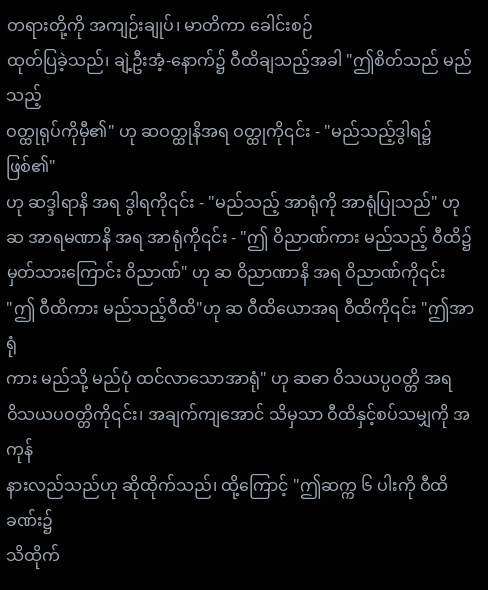တရားတို့ကို အကျဉ်းချုပ်၊ မာတိကာ ခေါင်းစဉ်
ထုတ်ပြခဲ့သည်၊ ချဲ့ဦးအံ့-နောက်၌ ဝီထိချသည့်အခါ "ဤစိတ်သည် မည်သည့်
ဝတ္ထုရုပ်ကိုမှီ၏" ဟု ဆဝတ္ထုနိအရ ဝတ္ထုကို၎င်း - "မည်သည့်ဒွါရ၌ ဖြစ်၏"
ဟု ဆဒ္ဒါရာနိ အရ ဒွါရကို၎င်း - "မည်သည့် အာရုံကို အာရုံပြုသည်" ဟု
ဆ အာရမဏာနိ အရ အာရုံကို၎င်း - "ဤ ဝိညာဏ်ကား မည်သည့် ဝီထိ၌
မှတ်သားကြောင်း ဝိညာဏ်" ဟု ဆ ဝိညာဏာနိ အရ ဝိညာဏ်ကို၎င်း
"ဤ ဝီထိကား မည်သည့်ဝီထိ"ဟု ဆ ဝီထိယောအရ ဝီထိကို၎င်း "ဤအာရုံ
ကား မည်သို့ မည်ပုံ ထင်လာသောအာရုံ" ဟု ဆဓာ ဝိသယပ္ပဝတ္တိ အရ
ဝိသယပဝတ္တိကို၎င်း၊ အချက်ကျအောင် သိမှသာ ဝီထိနှင့်စပ်သမျှကို အကုန်
နားလည်သည်ဟု ဆိုထိုက်သည်၊ ထို့ကြောင့် "ဤဆက္က ၆ ပါးကို ဝီထိခဏ်း၌
သိထိုက်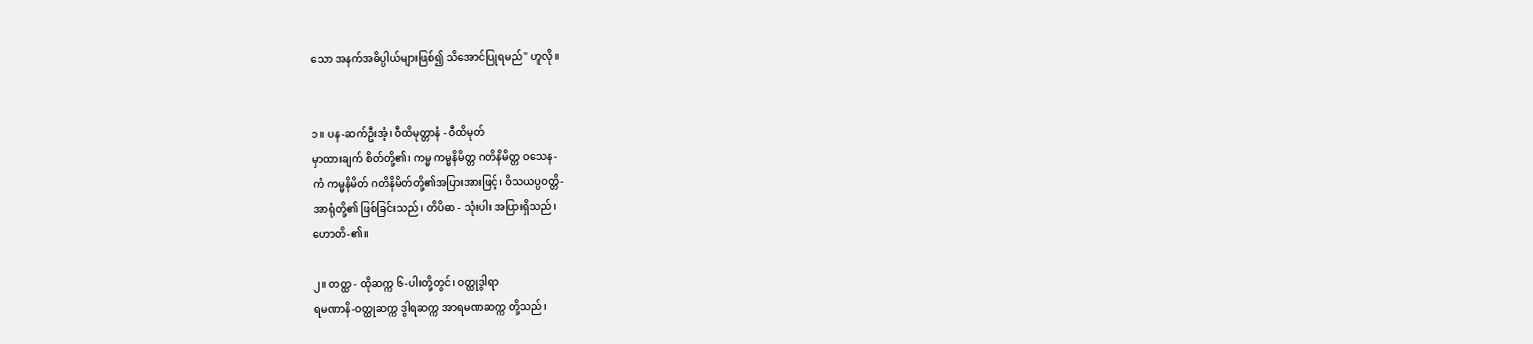သော အနက်အဓိပ္ပါယ်များဖြစ်၍ သိအောင်ပြုရမည်" ဟူလို။


၁။ ပန-ဆက်ဦးအံ့၊ ဝီထိမုတ္တာနံ - ဝီထိမုတ်
မှာထားချက် စိတ်တို့၏၊ ကမ္မ ကမ္မနိမိတ္တ ဂတိနိမိတ္တ ဝသေန-
ကံ ကမ္မနိမိတ် ဂတိနိမိတ်တို့၏အပြားအားဖြင့်၊ ဝိသယပ္ပဝတ္တိ-
အာရုံတို့၏ ဖြစ်ခြင်းသည်၊ တိပိဓာ - သုံးပါး အပြားရှိသည်၊
ဟောတိ-၏။

၂။ တတ္ထ - ထိုဆက္က ၆-ပါးတို့တွင်၊ ဝတ္ထုဒွါရာ
ရမဏာနိ-ဝတ္ထုဆက္က ဒွါရဆက္က အာရမဏဆက္က တို့သည်၊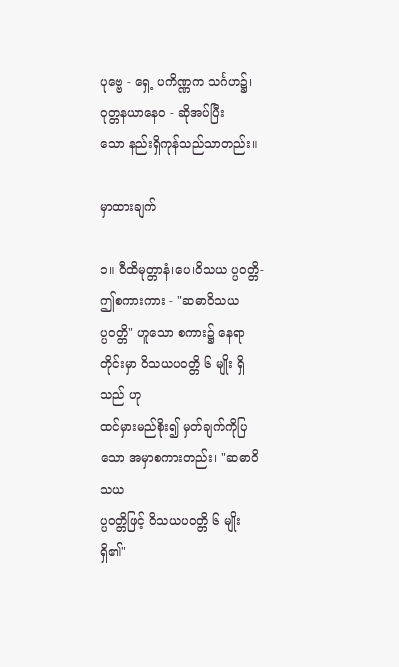ပုဗ္ဗေ - ရှေ့ ပကိဏ္ဏက သင်္ဂဟ၌၊ ဝုတ္တနယာနေဝ - ဆိုအပ်ပြီး
သော နည်းရှိကုန်သည်သာတည်း။

မှာထားချက်

၁။ ဝီထိမုတ္တာနံ၊ပေ၊ဝိသယ ပ္ပဝတ္တိ-ဤစကားကား - "ဆဓာဝိသယ
ပ္ပဝတ္တိ" ဟူသော စကား၌ နေရာတိုင်းမှာ ဝိသယပဝတ္တိ ၆ မျိုး ရှိသည် ဟု
ထင်မှားမည်စိုး၍ မှတ်ချက်ကိုပြသော အမှာစကားတည်း၊ "ဆဓာဝိသယ
ပ္ပဝတ္တိဖြင့် ဝိသယပဝတ္တိ ၆ မျိုး ရှိ၏"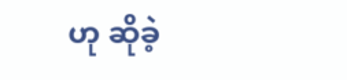ဟု ဆိုခဲ့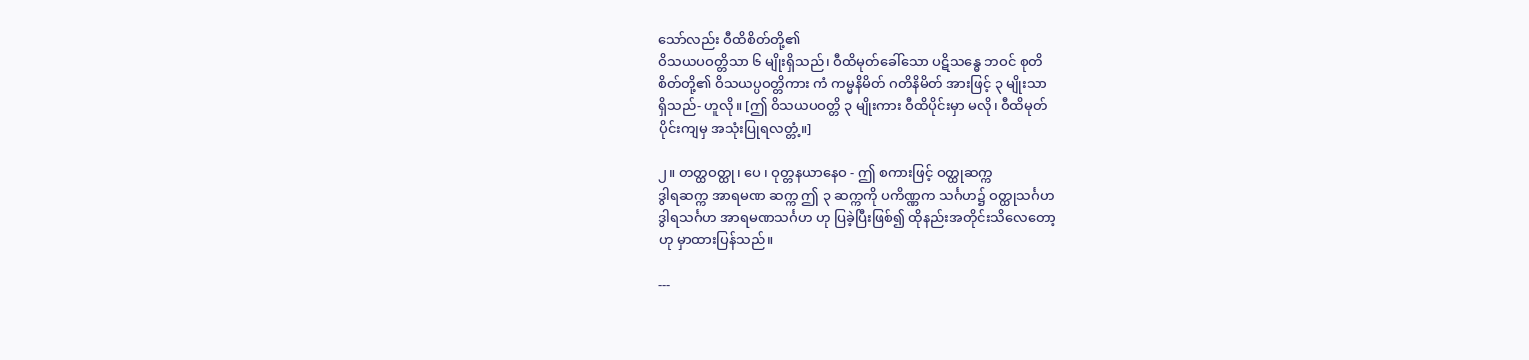သော်လည်း ဝီထိစိတ်တို့၏
ဝိသယပဝတ္တိသာ ၆ မျိုးရှိသည်၊ ဝီထိမုတ်ခေါ်သော ပဋိသန္ဓေ ဘဝင် စုတိ
စိတ်တို့၏ ဝိသယပ္ပဝတ္တိကား ကံ ကမ္မနိမိတ် ဂတိနိမိတ် အားဖြင့် ၃ မျိုးသာ
ရှိသည်- ဟူလို။ [ဤ ဝိသယပဝတ္တိ ၃ မျိုးကား ဝီထိပိုင်းမှာ မလို၊ ဝီထိမုတ်
ပိုင်းကျမှ အသုံးပြုရလတ္တံ့။]

၂။ တတ္ထဝတ္ထု၊ ပေ ၊ ဝုတ္တနယာနေဝ - ဤ စကားဖြင့် ဝတ္ထုဆက္က
ဒွါရဆက္က အာရမဏ ဆက္က ဤ ၃ ဆက္ကကို ပကိဏ္ဏက သင်္ဂဟ၌ ဝတ္ထုသင်္ဂဟ
ဒွါရသင်္ဂဟ အာရမဏသင်္ဂဟ ဟု ပြခဲ့ပြီးဖြစ်၍ ထိုနည်းအတိုင်းသိလေတော့
ဟု မှာထားပြန်သည်။

---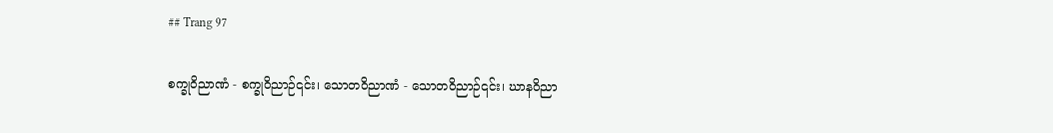## Trang 97

စက္ခုဝိညာဏံ - စက္ခုဝိညာဉ်၎င်း၊ သောတဝိညာဏံ - သောတဝိညာဉ်၎င်း၊ ဃာနဝိညာ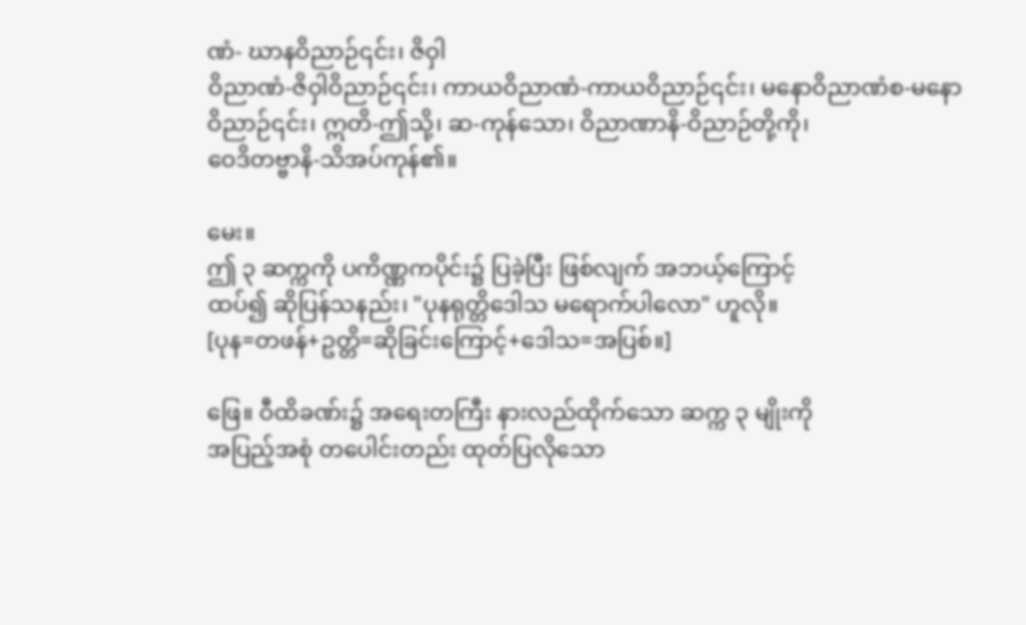ဏံ- ဃာနဝိညာဉ်၎င်း၊ ဇိဝှါ
ဝိညာဏံ-ဇိဝှါဝိညာဉ်၎င်း၊ ကာယဝိညာဏံ-ကာယဝိညာဉ်၎င်း၊ မနောဝိညာဏံစ-မနော
ဝိညာဉ်၎င်း၊ ဣတိ-ဤသို့၊ ဆ-ကုန်သော၊ ဝိညာဏာနိ-ဝိညာဉ်တို့ကို၊
ဝေဒိတဗ္ဗာနိ-သိအပ်ကုန်၏။

မေး။
ဤ ၃ ဆက္ကကို ပကိဏ္ဏကပိုင်း၌ ပြခဲ့ပြီး ဖြစ်လျက် အဘယ့်ကြောင့်
ထပ်၍ ဆိုပြန်သနည်း၊ "ပုနရုတ္တိဒေါသ မရောက်ပါလော" ဟူလို။
[ပုန=တဖန်+ဥတ္တိ=ဆိုခြင်းကြောင့်+ဒေါသ=အပြစ်။]

ဖြေ။ ဝီထိခဏ်း၌ အရေးတကြီး နားလည်ထိုက်သော ဆက္က ၃ မျိုးကို
အပြည့်အစုံ တပေါင်းတည်း ထုတ်ပြလိုသော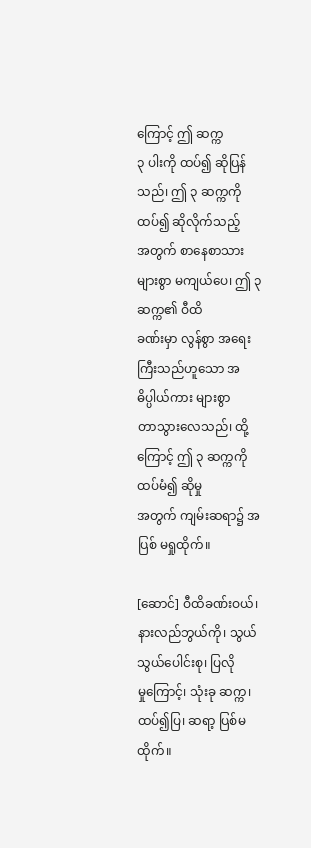ကြောင့် ဤ ဆက္က
၃ ပါးကို ထပ်၍ ဆိုပြန်သည်၊ ဤ ၃ ဆက္ကကို ထပ်၍ ဆိုလိုက်သည့်
အတွက် စာနေစာသား များစွာ မကျယ်ပေ၊ ဤ ၃ ဆက္က၏ ဝီထိ
ခဏ်းမှာ လွန်စွာ အရေးကြီးသည်ဟူသော အဓိပ္ပါယ်ကား များစွာ
တာသွားလေသည်၊ ထို့ကြောင့် ဤ ၃ ဆက္ကကို ထပ်မံ၍ ဆိုမှု
အတွက် ကျမ်းဆရာ၌ အပြစ် မရှုထိုက်။

[ဆောင်] ဝီထိခဏ်းဝယ်၊ နားလည်ဘွယ်ကို၊ သွယ်သွယ်ပေါင်းစု၊ ပြလို
မှုကြောင့်၊ သုံးခု ဆက္က၊ ထပ်၍ပြ၊ ဆရာ့ ပြစ်မထိုက်။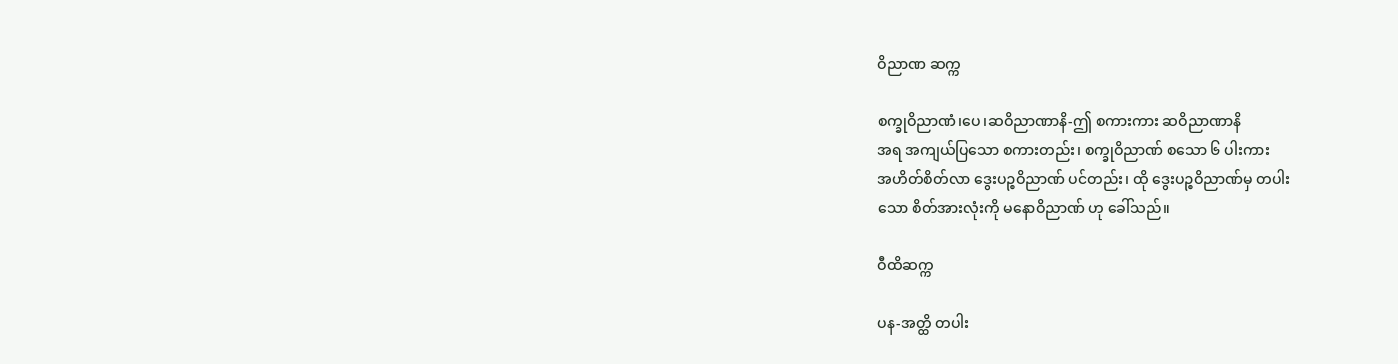ဝိညာဏ ဆက္က

စက္ခုဝိညာဏံ၊ပေ၊ဆဝိညာဏာနိ-ဤ စကားကား ဆဝိညာဏာနိ
အရ အကျယ်ပြသော စကားတည်း၊ စက္ခုဝိညာဏ် စသော ၆ ပါးကား
အဟိတ်စိတ်လာ ဒွေးပဉ္စဝိညာဏ် ပင်တည်း၊ ထို ဒွေးပဉ္စဝိညာဏ်မှ တပါး
သော စိတ်အားလုံးကို မနောဝိညာဏ် ဟု ခေါ်သည်။

ဝီထိဆက္က

ပန-အတ္ထိ တပါး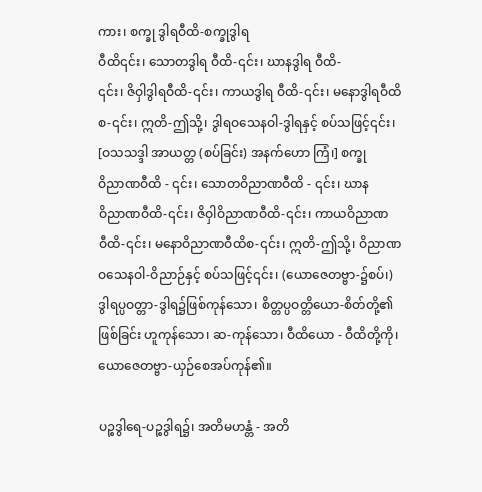ကား၊ စက္ခု ဒွါရဝီထိ-စက္ခုဒွါရ
ဝီထိ၎င်း၊ သောတဒွါရ ဝီထိ-၎င်း၊ ဃာနဒွါရ ဝီထိ-
၎င်း၊ ဇိဝှါဒွါရဝီထိ-၎င်း၊ ကာယဒွါရ ဝီထိ-၎င်း၊ မနောဒွါရဝီထိ
စ-၎င်း၊ ဣတိ-ဤသို့၊ ဒွါရဝသေနဝါ-ဒွါရနှင့် စပ်သဖြင့်၎င်း၊
[ဝသသဒ္ဒါ အာယတ္တ (စပ်ခြင်း) အနက်ဟော ကြံ၊] စက္ခု
ဝိညာဏဝီထိ - ၎င်း၊ သောတဝိညာဏဝီထိ - ၎င်း၊ ဃာန
ဝိညာဏဝီထိ-၎င်း၊ ဇိဝှါဝိညာဏဝီထိ-၎င်း၊ ကာယဝိညာဏ
ဝီထိ-၎င်း၊ မနောဝိညာဏဝီထိစ-၎င်း၊ ဣတိ-ဤသို့၊ ဝိညာဏ
ဝသေနဝါ-ဝိညာဉ်နှင့် စပ်သဖြင့်၎င်း၊ (ယောဇေတဗ္ဗာ-၌စပ်၊)
ဒွါရပ္ပဝတ္တာ-ဒွါရ၌ဖြစ်ကုန်သော၊ စိတ္တပ္ပဝတ္တိယော-စိတ်တို့၏
ဖြစ်ခြင်း ဟူကုန်သော၊ ဆ-ကုန်သော၊ ဝီထိယော - ဝီထိတို့ကို၊
ယောဇေတဗ္ဗာ-ယှဉ်စေအပ်ကုန်၏။

ပဉ္စဒွါရေ-ပဉ္စဒွါရ၌၊ အတိမဟန္တံ - အတိ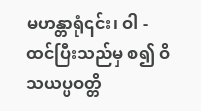မဟန္တာရုံ၎င်း၊ ဝါ - ထင်ပြီးသည်မှ စ၍ ဝိသယပ္ပဝတ္တိ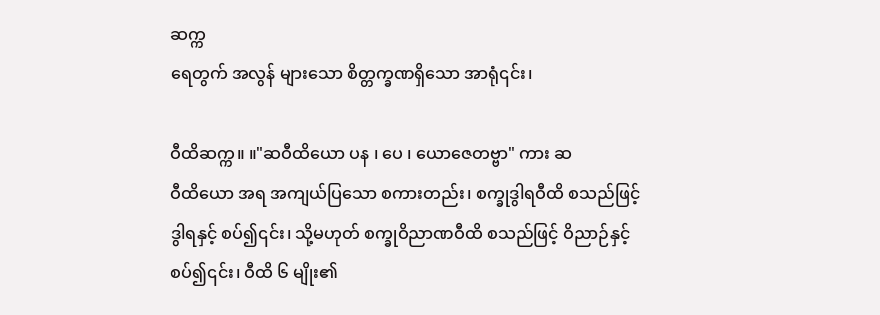ဆက္က
ရေတွက် အလွန် များသော စိတ္တက္ခဏရှိသော အာရုံ၎င်း၊

ဝီထိဆက္က။ ။"ဆဝီထိယော ပန ၊ ပေ ၊ ယောဇေတဗ္ဗာ" ကား ဆ
ဝီထိယော အရ အကျယ်ပြသော စကားတည်း၊ စက္ခုဒွါရဝီထိ စသည်ဖြင့်
ဒွါရနှင့် စပ်၍၎င်း၊ သို့မဟုတ် စက္ခုဝိညာဏဝီထိ စသည်ဖြင့် ဝိညာဉ်နှင့်
စပ်၍၎င်း၊ ဝီထိ ၆ မျိုး၏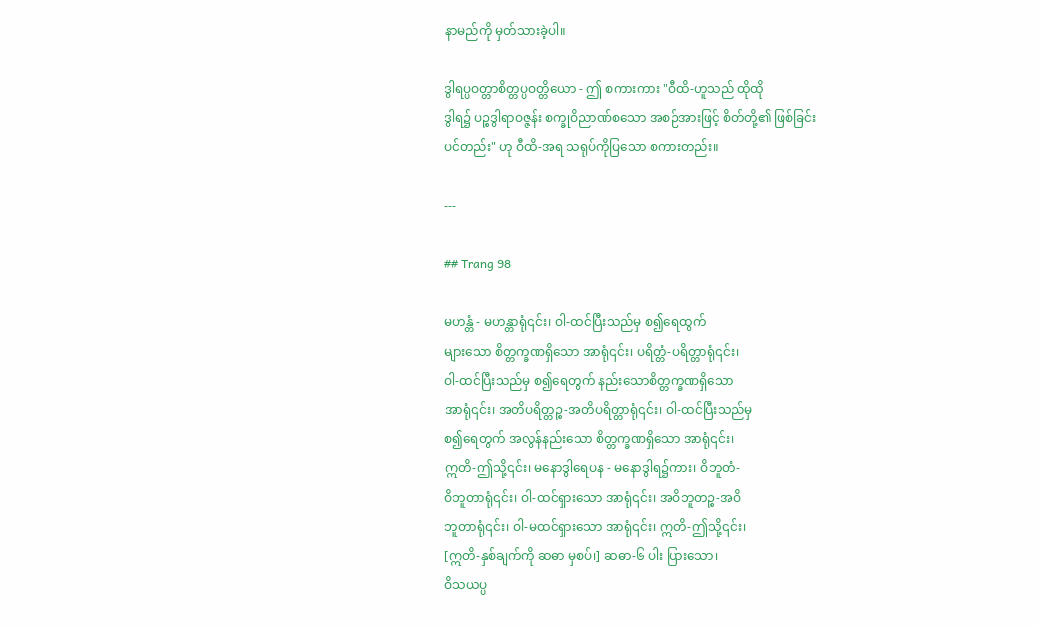နာမည်ကို မှတ်သားခဲ့ပါ။

ဒွါရပ္ပဝတ္တာစိတ္တပ္ပဝတ္တိယော - ဤ စကားကား "ဝီထိ-ဟူသည် ထိုထို
ဒွါရ၌ ပဉ္စဒွါရာဝဇ္ဇန်း စက္ခုဝိညာဏ်စသော အစဉ်အားဖြင့် စိတ်တို့၏ ဖြစ်ခြင်း
ပင်တည်း" ဟု ဝီထိ-အရ သရုပ်ကိုပြသော စကားတည်း။

---

## Trang 98

မဟန္တံ - မဟန္တာရုံ၎င်း၊ ဝါ-ထင်ပြီးသည်မှ စ၍ရေထွက်
များသော စိတ္တက္ခဏရှိသော အာရုံ၎င်း၊ ပရိတ္တံ-ပရိတ္တာရုံ၎င်း၊
ဝါ-ထင်ပြီးသည်မှ စ၍ရေတွက် နည်းသောစိတ္တက္ခဏရှိသော
အာရုံ၎င်း၊ အတိပရိတ္တဉ္စ-အတိပရိတ္တာရုံ၎င်း၊ ဝါ-ထင်ပြီးသည်မှ
စ၍ရေတွက် အလွန်နည်းသော စိတ္တက္ခဏရှိသော အာရုံ၎င်း၊
ဣတိ-ဤသို့၎င်း၊ မနောဒွါရေပန - မနောဒွါရ၌ကား၊ ဝိဘူတံ-
ဝိဘူတာရုံ၎င်း၊ ဝါ-ထင်ရှားသော အာရုံ၎င်း၊ အဝိဘူတဉ္စ-အဝိ
ဘူတာရုံ၎င်း၊ ဝါ-မထင်ရှားသော အာရုံ၎င်း၊ ဣတိ-ဤသို့၎င်း၊
[ဣတိ-နှစ်ချက်ကို ဆဓာ မှစပ်၊] ဆဓာ-၆ ပါး ပြားသော၊
ဝိသယပ္ပ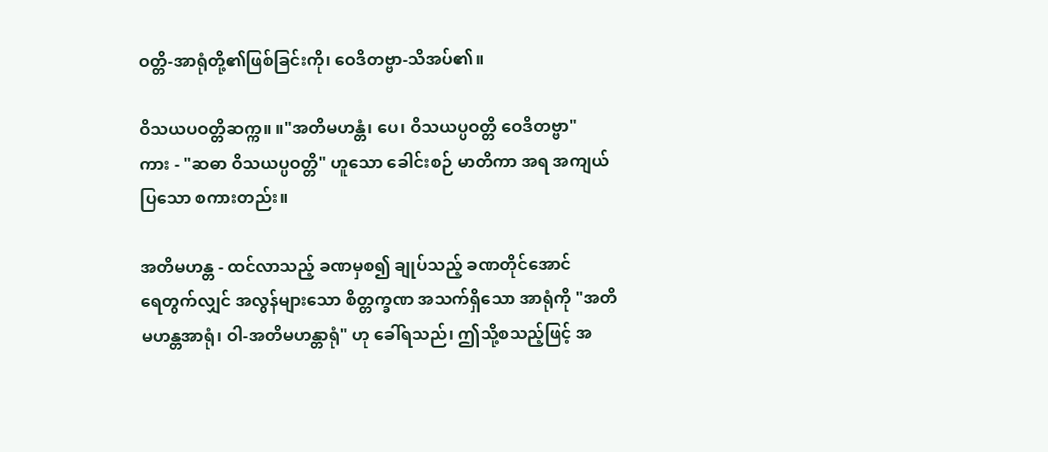ဝတ္တိ-အာရုံတို့၏ဖြစ်ခြင်းကို၊ ဝေဒိတဗ္ဗာ-သိအပ်၏။

ဝိသယပဝတ္တိဆက္က။ ။"အတိမဟန္တံ၊ ပေ၊ ဝိသယပ္ပဝတ္တိ ဝေဒိတဗ္ဗာ"
ကား - "ဆဓာ ဝိသယပ္ပဝတ္တိ" ဟူသော ခေါင်းစဉ် မာတိကာ အရ အကျယ်
ပြသော စကားတည်း။

အတိမဟန္တ - ထင်လာသည့် ခဏမှစ၍ ချုပ်သည့် ခဏတိုင်အောင်
ရေတွက်လျှင် အလွန်များသော စိတ္တက္ခဏ အသက်ရှိသော အာရုံကို "အတိ
မဟန္တအာရုံ၊ ဝါ-အတိမဟန္တာရုံ" ဟု ခေါ်ရသည်၊ ဤသို့စသည့်ဖြင့် အ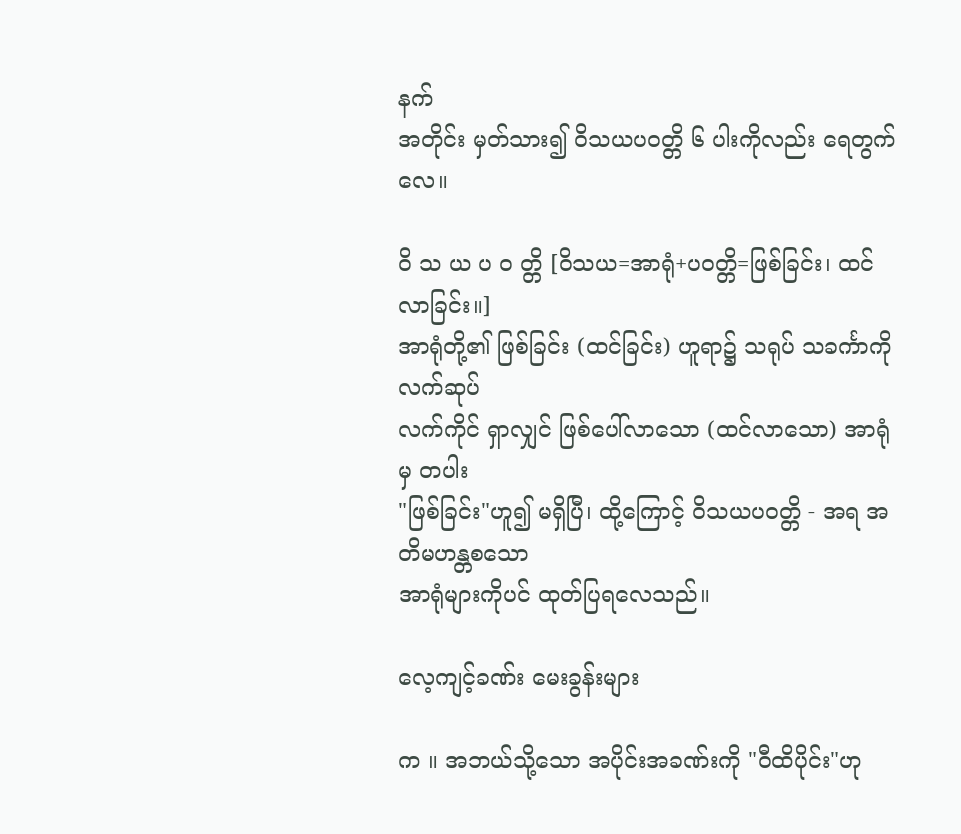နက်
အတိုင်း မှတ်သား၍ ဝိသယပဝတ္တိ ၆ ပါးကိုလည်း ရေတွက်လေ။

ဝိ သ ယ ပ ဝ တ္တိ [ဝိသယ=အာရုံ+ပဝတ္တိ=ဖြစ်ခြင်း၊ ထင်လာခြင်း။]
အာရုံတို့၏ ဖြစ်ခြင်း (ထင်ခြင်း) ဟူရာ၌ သရုပ် သခင်္ကာကို လက်ဆုပ်
လက်ကိုင် ရှာလျှင် ဖြစ်ပေါ်လာသော (ထင်လာသော) အာရုံမှ တပါး
"ဖြစ်ခြင်း"ဟူ၍ မရှိပြီ၊ ထို့ကြောင့် ဝိသယပဝတ္တိ - အရ အတိမဟန္တစသော
အာရုံများကိုပင် ထုတ်ပြရလေသည်။

လေ့ကျင့်ခဏ်း မေးခွန်းများ

က ။ အဘယ်သို့သော အပိုင်းအခဏ်းကို "ဝီထိပိုင်း"ဟု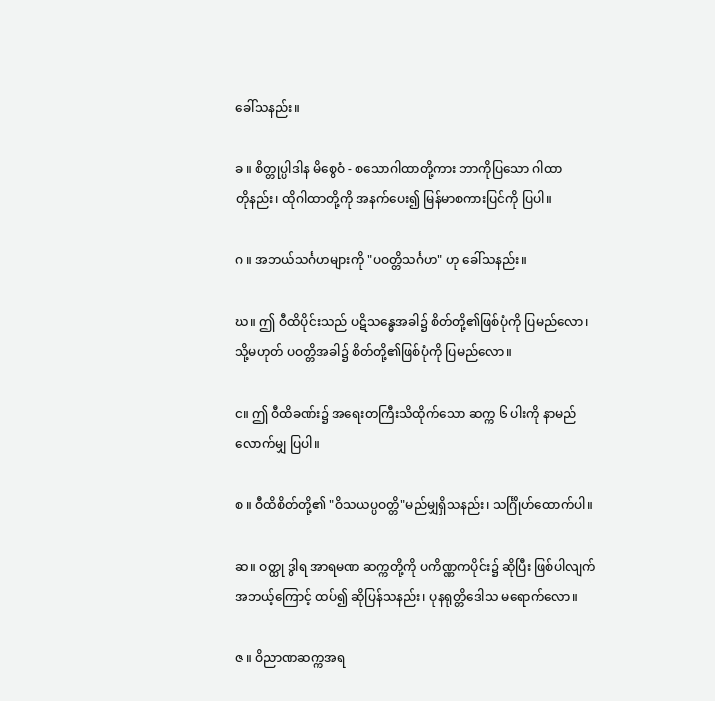ခေါ်သနည်း။

ခ ။ စိတ္တုပ္ပါဒါန မိစွေဝံ - စသောဂါထာတို့ကား ဘာကိုပြသော ဂါထာ
တိုနည်း၊ ထိုဂါထာတို့ကို အနက်ပေး၍ မြန်မာစကားပြင်ကို ပြပါ။

ဂ ။ အဘယ်သင်္ဂဟများကို "ပဝတ္တိသင်္ဂဟ" ဟု ခေါ်သနည်း။

ဃ။ ဤ ဝီထိပိုင်းသည် ပဋိသန္ဓေအခါ၌ စိတ်တို့၏ဖြစ်ပုံကို ပြမည်လော၊
သို့မဟုတ် ပဝတ္တိအခါ၌ စိတ်တို့၏ဖြစ်ပုံကို ပြမည်လော။

င။ ဤ ဝီထိခဏ်း၌ အရေးတကြီးသိထိုက်သော ဆက္က ၆ ပါးကို နာမည်
လောက်မျှ ပြပါ။

စ ။ ဝီထိစိတ်တို့၏ "ဝိသယပ္ပဝတ္တိ"မည်မျှရှိသနည်း၊ သင်္ဂြိုဟ်ထောက်ပါ။

ဆ။ ဝတ္ထု ဒွါရ အာရမဏ ဆက္ကတို့ကို ပကိဏ္ဏကပိုင်း၌ ဆိုပြီး ဖြစ်ပါလျက်
အဘယ့်ကြောင့် ထပ်၍ ဆိုပြန်သနည်း၊ ပုနရုတ္တိဒေါသ မရောက်လော။

ဇ ။ ဝိညာဏဆက္ကအရ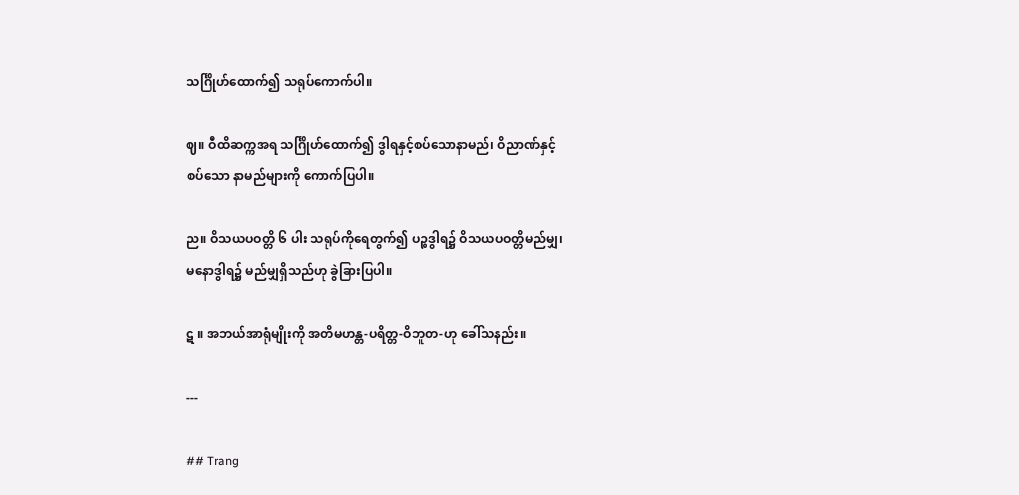သင်္ဂြိုဟ်ထောက်၍ သရုပ်ကောက်ပါ။

ဈ။ ဝီထိဆက္ကအရ သင်္ဂြိုဟ်ထောက်၍ ဒွါရနှင့်စပ်သောနာမည်၊ ဝိညာဏ်နှင့်
စပ်သော နာမည်များကို ကောက်ပြပါ။

ည။ ဝိသယပဝတ္တိ ၆ ပါး သရုပ်ကိုရေတွက်၍ ပဉ္စဒွါရ၌ ဝိသယပဝတ္တိမည်မျှ၊
မနောဒွါရ၌ မည်မျှရှိသည်ဟု ခွဲခြားပြပါ။

ဋ ။ အဘယ်အာရုံမျိုးကို အတိမဟန္တ-ပရိတ္တ-ဝိဘူတ-ဟု ခေါ်သနည်း။

---

## Trang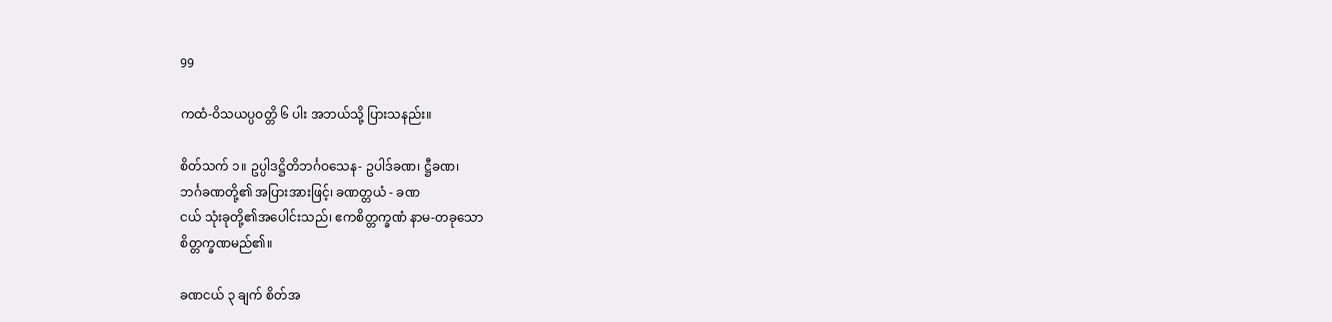99

ကထံ-ဝိသယပ္ပဝတ္တိ ၆ ပါး အဘယ်သို့ ပြားသနည်း။

စိတ်သက် ၁။ ဥပ္ပါဒဋ္ဌိတိဘင်္ဂဝသေန- ဥပါဒ်ခဏ၊ ဋ္ဌီခဏ၊
ဘင်္ဂခဏတို့၏ အပြားအားဖြင့်၊ ခဏတ္တယံ - ခဏ
ငယ် သုံးခုတို့၏အပေါင်းသည်၊ ဧကစိတ္တက္ခဏံ နာမ-တခုသော
စိတ္တက္ခဏမည်၏။

ခဏငယ် ၃ ချက် စိတ်အ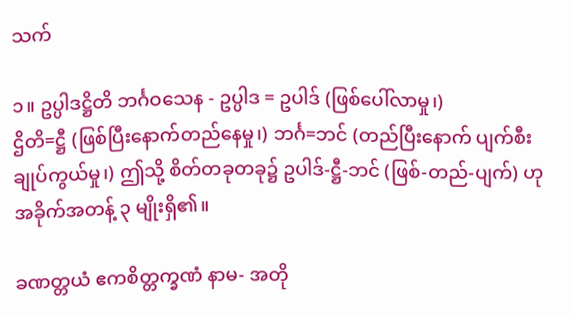သက်

၁။ ဥပ္ပါဒဋ္ဌိတိ ဘင်္ဂဝသေန - ဥပ္ပါဒ = ဥပါဒ် (ဖြစ်ပေါ်လာမှု၊)
ဌိတိ=ဋ္ဌီ (ဖြစ်ပြီးနောက်တည်နေမှု၊) ဘင်္ဂ=ဘင် (တည်ပြီးနောက် ပျက်စီး
ချုပ်ကွယ်မှု၊) ဤသို့ စိတ်တခုတခု၌ ဥပါဒ်-ဋ္ဌီ-ဘင် (ဖြစ်-တည်-ပျက်) ဟု
အခိုက်အတန့် ၃ မျိုးရှိ၏။

ခဏတ္တယံ ဧကစိတ္တက္ခဏံ နာမ- အတို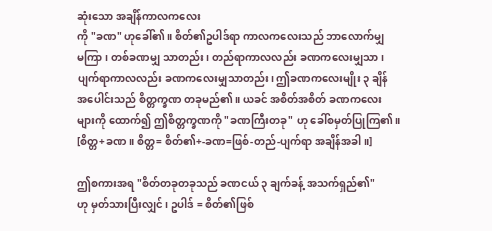ဆုံးသော အချိန်ကာလကလေး
ကို "ခဏ" ဟုခေါ်၏။ စိတ်၏ဥပါဒ်ရာ ကာလကလေးသည် ဘာလောက်မျှ
မကြာ၊ တစ်ခဏမျှ သာတည်း၊ တည်ရာကာလလည်း ခဏကလေးမျှသာ၊
ပျက်ရာကာလလည်း ခဏကလေးမျှသာတည်း၊ ဤခဏကလေးမျိုး ၃ ချိန်
အပေါင်းသည် စိတ္တက္ခဏ တခုမည်၏။ ယခင် အစိတ်အစိတ် ခဏကလေး
များကို ထောက်၍ ဤစိတ္တက္ခဏကို "ခဏကြီးတခု" ဟု ခေါ်စမှတ်ပြုကြ၏။
[စိတ္တ+ခဏ။ စိတ္တ= စိတ်၏+-ခဏ=ဖြစ်-တည်-ပျက်ရာ အချိန်အခါ။]

ဤစကားအရ "စိတ်တခုတခုသည် ခဏငယ် ၃ ချက်ခန့် အသက်ရှည်၏"
ဟု မှတ်သားပြီးလျှင်၊ ဥပါဒ် = စိတ်၏ဖြစ်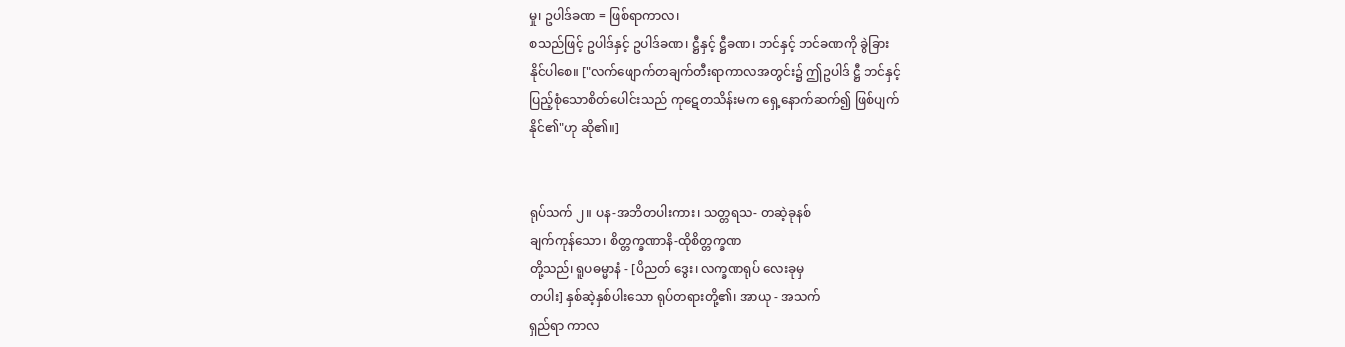မှု၊ ဥပါဒ်ခဏ = ဖြစ်ရာကာလ၊
စသည်ဖြင့် ဥပါဒ်နှင့် ဥပါဒ်ခဏ၊ ဋ္ဌီနှင့် ဋ္ဌီခဏ၊ ဘင်နှင့် ဘင်ခဏကို ခွဲခြား
နိုင်ပါစေ။ ["လက်ဖျောက်တချက်တီးရာကာလအတွင်း၌ ဤဥပါဒ် ဋ္ဌီ ဘင်နှင့်
ပြည့်စုံသောစိတ်ပေါင်းသည် ကုဋေတသိန်းမက ရှေ့နောက်ဆက်၍ ဖြစ်ပျက်
နိုင်၏"ဟု ဆို၏။]


ရုပ်သက် ၂။ ပန-အဘိတပါးကား၊ သတ္တရသ- တဆဲ့ခုနစ်
ချက်ကုန်သော၊ စိတ္တက္ခဏာနိ-ထိုစိတ္တက္ခဏ
တို့သည်၊ ရူပဓမ္မာနံ - [ပိညတ် ဒွေး၊ လက္ခဏရုပ် လေးခုမှ
တပါး] နှစ်ဆဲ့နှစ်ပါးသော ရုပ်တရားတို့၏၊ အာယု - အသက်
ရှည်ရာ ကာလ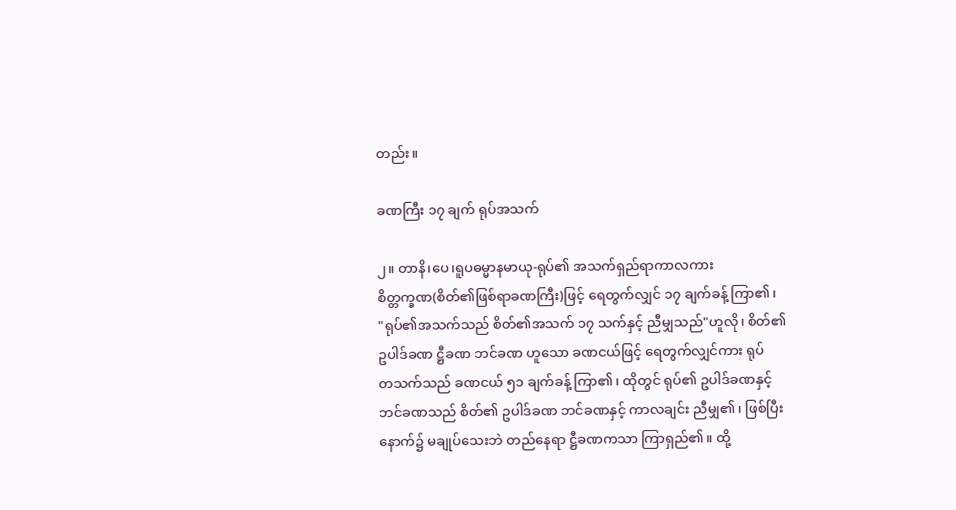တည်း။

ခဏကြီး ၁၇ ချက် ရုပ်အသက်

၂။ တာနိ၊ပေ၊ရူပဓမ္မာနမာယု-ရုပ်၏ အသက်ရှည်ရာကာလကား
စိတ္တက္ခဏ(စိတ်၏ဖြစ်ရာခဏကြီး)ဖြင့် ရေတွက်လျှင် ၁၇ ချက်ခန့် ကြာ၏၊
"ရုပ်၏အသက်သည် စိတ်၏အသက် ၁၇ သက်နှင့် ညီမျှသည်"ဟူလို၊ စိတ်၏
ဥပါဒ်ခဏ ဋ္ဌီခဏ ဘင်ခဏ ဟူသော ခဏငယ်ဖြင့် ရေတွက်လျှင်ကား ရုပ်
တသက်သည် ခဏငယ် ၅၁ ချက်ခန့် ကြာ၏၊ ထိုတွင် ရုပ်၏ ဥပါဒ်ခဏနှင့်
ဘင်ခဏသည် စိတ်၏ ဥပါဒ်ခဏ ဘင်ခဏနှင့် ကာလချင်း ညီမျှ၏၊ ဖြစ်ပြီး
နောက်၌ မချုပ်သေးဘဲ တည်နေရာ ဋ္ဌီခဏကသာ ကြာရှည်၏။ ထို့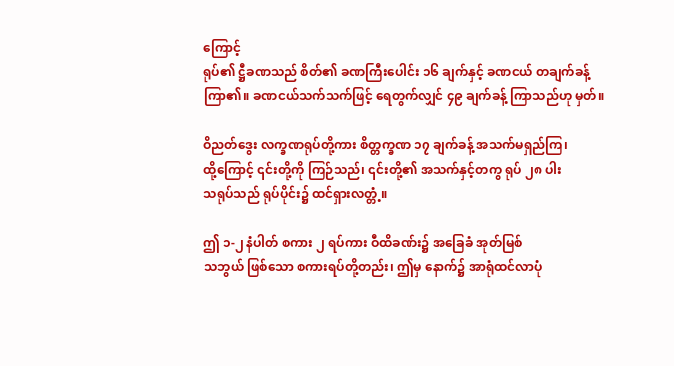ကြောင့်
ရုပ်၏ ဋ္ဌီခဏသည် စိတ်၏ ခဏကြီးပေါင်း ၁၆ ချက်နှင့် ခဏငယ် တချက်ခန့်
ကြာ၏။ ခဏငယ်သက်သက်ဖြင့် ရေတွက်လျှင် ၄၉ ချက်ခန့် ကြာသည်ဟု မှတ်။

ဝိညတ်ဒွေး လက္ခဏရုပ်တို့ကား စိတ္တက္ခဏ ၁၇ ချက်ခန့် အသက်မရှည်ကြ၊
ထို့ကြောင့် ၎င်းတို့ကို ကြဉ်သည်၊ ၎င်းတို့၏ အသက်နှင့်တကွ ရုပ် ၂၈ ပါး
သရုပ်သည် ရုပ်ပိုင်း၌ ထင်ရှားလတ္တံ့။

ဤ ၁-၂ နံပါတ် စကား ၂ ရပ်ကား ဝီထိခဏ်း၌ အခြေခံ အုတ်မြစ်
သဘွယ် ဖြစ်သော စကားရပ်တို့တည်း၊ ဤမှ နောက်၌ အာရုံထင်လာပုံ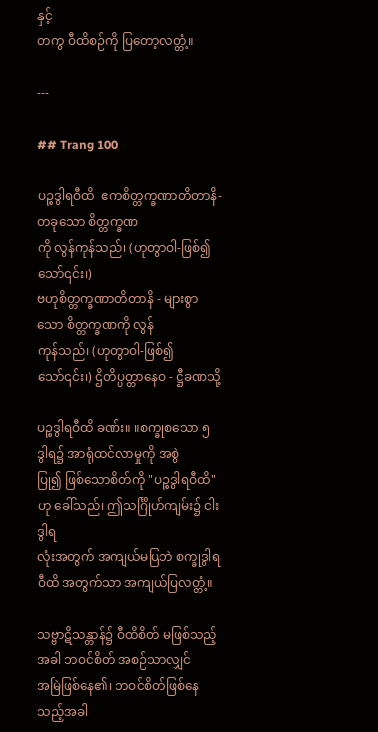နှင့်
တကွ ဝီထိစဉ်ကို ပြတော့လတ္တံ့။

---

## Trang 100

ပဉ္စဒွါရဝီထိ  ဧကစိတ္တက္ခဏာတိတာနိ-တခုသော စိတ္တက္ခဏ
ကို လွန်ကုန်သည်၊ (ဟုတွာဝါ-ဖြစ်၍သော်၎င်း၊)
ဗဟုစိတ္တက္ခဏာတိတာနိ - များစွာသော စိတ္တက္ခဏကို လွန်
ကုန်သည်၊ (ဟုတွာဝါ-ဖြစ်၍သော်၎င်း၊) ဌိတိပ္ပတ္တာနေဝ - ဋ္ဌီခဏသို့

ပဉ္စဒွါရဝီထိ ခဏ်း။ ။စက္ခုစသော ၅ ဒွါရ၌ အာရုံထင်လာမှုကို အစွဲ
ပြု၍ ဖြစ်သောစိတ်ကို "ပဉ္စဒွါရဝီထိ"ဟု ခေါ်သည်၊ ဤသင်္ဂြိုဟ်ကျမ်း၌ ငါးဒွါရ
လုံးအတွက် အကျယ်မပြဘဲ စက္ခုဒွါရဝီထိ အတွက်သာ အကျယ်ပြလတ္တံ့။

သဗ္ဗာဋိသန္တာန်၌ ဝီထိစိတ် မဖြစ်သည့်အခါ ဘဝင်စိတ် အစဉ်သာလျှင်
အမြဲဖြစ်နေ၏၊ ဘဝင်စိတ်ဖြစ်နေသည့်အခါ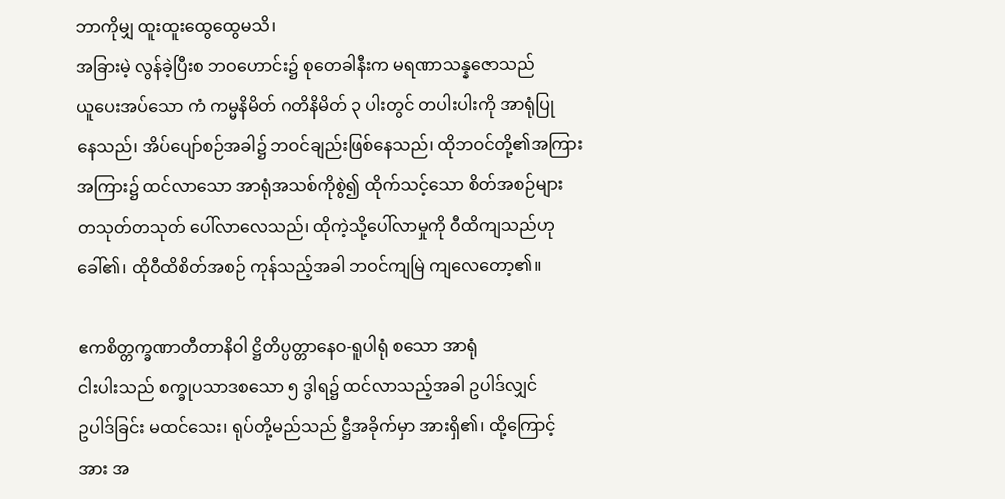ဘာကိုမျှ ထူးထူးထွေထွေမသိ၊
အခြားမဲ့ လွန်ခဲ့ပြီးစ ဘဝဟောင်း၌ စုတေခါနီးက မရဏာသန္နဇောသည်
ယူပေးအပ်သော ကံ ကမ္မနိမိတ် ဂတိနိမိတ် ၃ ပါးတွင် တပါးပါးကို အာရုံပြု
နေသည်၊ အိပ်ပျော်စဉ်အခါ၌ ဘဝင်ချည်းဖြစ်နေသည်၊ ထိုဘဝင်တို့၏အကြား
အကြား၌ ထင်လာသော အာရုံအသစ်ကိုစွဲ၍ ထိုက်သင့်သော စိတ်အစဉ်များ
တသုတ်တသုတ် ပေါ်လာလေသည်၊ ထိုကဲ့သို့ပေါ်လာမှုကို ဝီထိကျသည်ဟု
ခေါ်၏၊ ထိုဝီထိစိတ်အစဉ် ကုန်သည့်အခါ ဘဝင်ကျမြဲ ကျလေတော့၏။

ဧကစိတ္တက္ခဏာတီတာနိဝါ ဋ္ဌိတိပ္ပတ္တာနေဝ-ရူပါရုံ စသော အာရုံ
ငါးပါးသည် စက္ခုပသာဒစသော ၅ ဒွါရ၌ ထင်လာသည့်အခါ ဥပါဒ်လျှင်
ဥပါဒ်ခြင်း မထင်သေး၊ ရုပ်တို့မည်သည် ဋ္ဌီအခိုက်မှာ အားရှိ၏၊ ထို့ကြောင့်
အား အ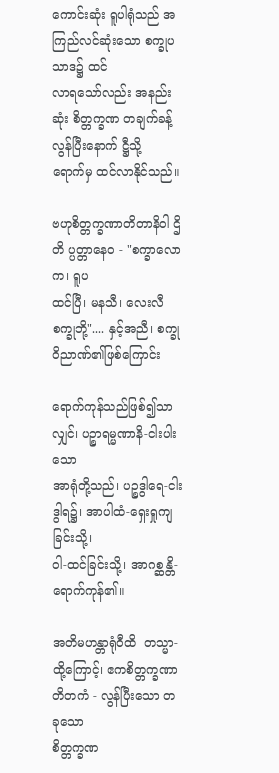ကောင်းဆုံး ရူပါရုံသည် အကြည်လင်ဆုံးသော စက္ခုပသာဒ၌ ထင်
လာရသော်လည်း အနည်းဆုံး စိတ္တက္ခဏ တချက်ခန့် လွန်ပြီးနောက် ဋ္ဌီသို့
ရောက်မှ ထင်လာနိုင်သည်။

ဗဟုစိတ္တက္ခဏာတိတာနိဝါ ဌိတိ ပ္ပတ္တာနေဝ - "စက္ခာလောက၊ ရူပ
ထင်ပြီ၊ မနသီ၊ လေးလီစက္ခုဘို့".... နှင့်အညီ၊ စက္ခုဝိညာဏ်၏ဖြစ်ကြောင်း

ရောက်ကုန်သည်ဖြစ်၍သာလျှင်၊ ပဉ္စာရမ္မဏာနိ-ငါးပါးသော
အာရုံတို့သည်၊ ပဉ္စဒွါရေ-ငါးဒွါရ၌၊ အာပါထံ-ရှေးရှုကျခြင်းသို့၊
ဝါ-ထင်ခြင်းသို့၊ အာဂစ္ဆန္တိ-ရောက်ကုန်၏။

အတိမဟန္တာရုံဝီထိ  တသ္မာ-ထို့ကြောင့်၊ ဧကစိတ္တက္ခဏာ
တိတကံ - လွန်ပြီးသော တခုသော
စိတ္တက္ခဏ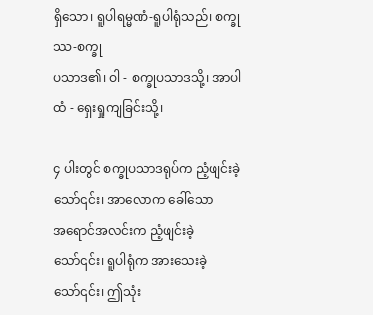ရှိသော၊ ရူပါရမ္မဏံ-ရူပါရုံသည်၊ စက္ခုဿ-စက္ခု
ပသာဒ၏၊ ဝါ - စက္ခုပသာဒသို့၊ အာပါထံ - ရှေးရှုကျခြင်းသို့၊

၄ ပါးတွင် စက္ခုပသာဒရုပ်က ညံ့ဖျင်းခဲ့သော်၎င်း၊ အာလောက ခေါ်သော
အရောင်အလင်းက ညံ့ဖျင်းခဲ့သော်၎င်း၊ ရူပါရုံက အားသေးခဲ့သော်၎င်း၊ ဤသုံး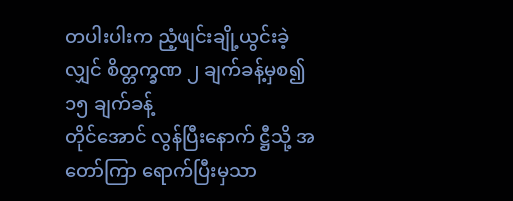တပါးပါးက ညံ့ဖျင်းချို့ယွင်းခဲ့လျှင် စိတ္တက္ခဏ ၂ ချက်ခန့်မှစ၍ ၁၅ ချက်ခန့်
တိုင်အောင် လွန်ပြီးနောက် ဋ္ဌီသို့ အတော်ကြာ ရောက်ပြီးမှသာ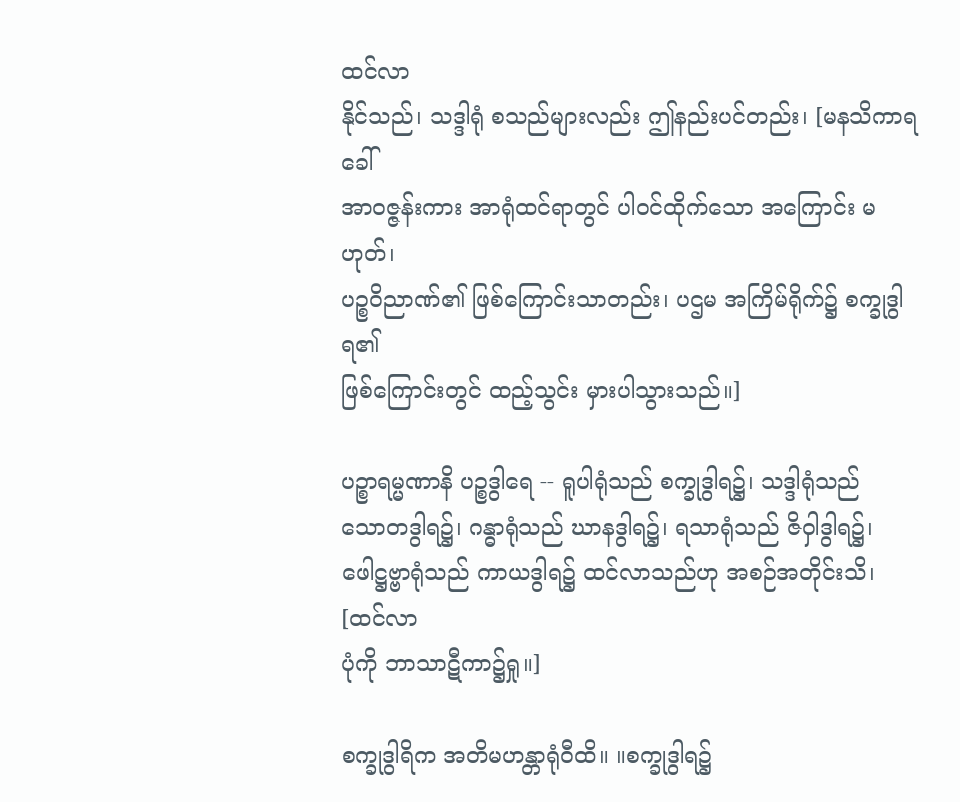ထင်လာ
နိုင်သည်၊ သဒ္ဒါရုံ စသည်များလည်း ဤနည်းပင်တည်း၊ [မနသိကာရခေါ်
အာဝဇ္ဇန်းကား အာရုံထင်ရာတွင် ပါဝင်ထိုက်သော အကြောင်း မဟုတ်၊
ပဉ္စဝိညာဏ်၏ ဖြစ်ကြောင်းသာတည်း၊ ပဌမ အကြိမ်ရိုက်၌ စက္ခုဒွါရ၏
ဖြစ်ကြောင်းတွင် ထည့်သွင်း မှားပါသွားသည်။]

ပဉ္စာရမ္မဏာနိ ပဉ္စဒွါရေ -- ရူပါရုံသည် စက္ခုဒွါရ၌၊ သဒ္ဒါရုံသည်
သောတဒွါရ၌၊ ဂန္ဓာရုံသည် ဃာနဒွါရ၌၊ ရသာရုံသည် ဇိဝှါဒွါရ၌၊
ဖေါဋ္ဌဗ္ဗာရုံသည် ကာယဒွါရ၌ ထင်လာသည်ဟု အစဉ်အတိုင်းသိ၊ [ထင်လာ
ပုံကို ဘာသာဋီကာ၌ရှု။]

စက္ခုဒွါရိက အတိမဟန္တာရုံဝီထိ။ ။စက္ခုဒွါရ၌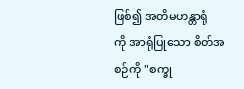ဖြစ်၍ အတိမဟန္တာရုံ
ကို အာရုံပြုသော စိတ်အစဉ်ကို "စက္ခု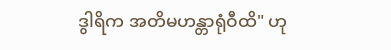ဒွါရိက အတိမဟန္တာရုံဝီထိ" ဟု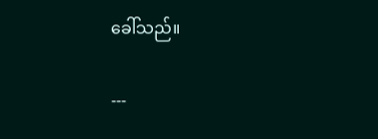ခေါ်သည်။

---